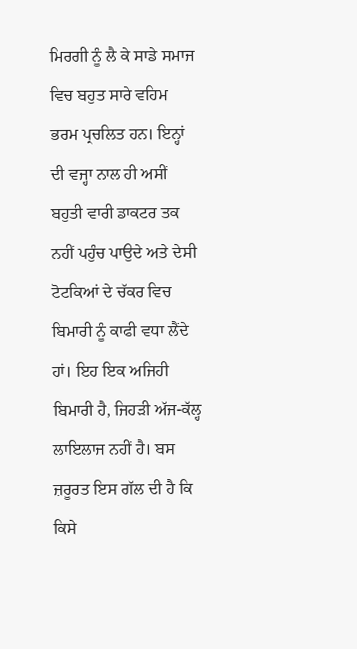ਮਿਰਗੀ ਨੂੰ ਲੈ ਕੇ ਸਾਡੇ ਸਮਾਜ ਵਿਚ ਬਹੁਤ ਸਾਰੇ ਵਹਿਮ ਭਰਮ ਪ੍ਰਚਲਿਤ ਹਨ। ਇਨ੍ਹਾਂ ਦੀ ਵਜ੍ਹਾ ਨਾਲ ਹੀ ਅਸੀਂ ਬਹੁਤੀ ਵਾਰੀ ਡਾਕਟਰ ਤਕ ਨਹੀਂ ਪਹੁੰਚ ਪਾਉਦੇ ਅਤੇ ਦੇਸੀ ਟੋਟਕਿਆਂ ਦੇ ਚੱਕਰ ਵਿਚ ਬਿਮਾਰੀ ਨੂੰ ਕਾਫੀ ਵਧਾ ਲੈਂਦੇ ਹਾਂ। ਇਹ ਇਕ ਅਜਿਹੀ ਬਿਮਾਰੀ ਹੈ, ਜਿਹੜੀ ਅੱਜ-ਕੱਲ੍ਹ ਲਾਇਲਾਜ ਨਹੀਂ ਹੈ। ਬਸ ਜ਼ਰੂਰਤ ਇਸ ਗੱਲ ਦੀ ਹੈ ਕਿ ਕਿਸੇ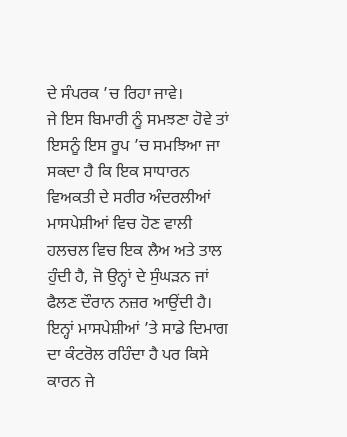ਦੇ ਸੰਪਰਕ ’ਚ ਰਿਹਾ ਜਾਵੇ।
ਜੇ ਇਸ ਬਿਮਾਰੀ ਨੂੰ ਸਮਝਣਾ ਹੋਵੇ ਤਾਂ ਇਸਨੂੰ ਇਸ ਰੂਪ ’ਚ ਸਮਝਿਆ ਜਾ ਸਕਦਾ ਹੈ ਕਿ ਇਕ ਸਾਧਾਰਨ ਵਿਅਕਤੀ ਦੇ ਸਰੀਰ ਅੰਦਰਲੀਆਂ ਮਾਸਪੇਸ਼ੀਆਂ ਵਿਚ ਹੋਣ ਵਾਲੀ ਹਲਚਲ ਵਿਚ ਇਕ ਲੈਅ ਅਤੇ ਤਾਲ ਹੁੰਦੀ ਹੈ, ਜੋ ਉਨ੍ਹਾਂ ਦੇ ਸੁੰਘੜਨ ਜਾਂ ਫੈਲਣ ਦੌਰਾਨ ਨਜ਼ਰ ਆਉਂਦੀ ਹੈ। ਇਨ੍ਹਾਂ ਮਾਸਪੇਸ਼ੀਆਂ ’ਤੇ ਸਾਡੇ ਦਿਮਾਗ ਦਾ ਕੰਟਰੋਲ ਰਹਿੰਦਾ ਹੈ ਪਰ ਕਿਸੇ ਕਾਰਨ ਜੇ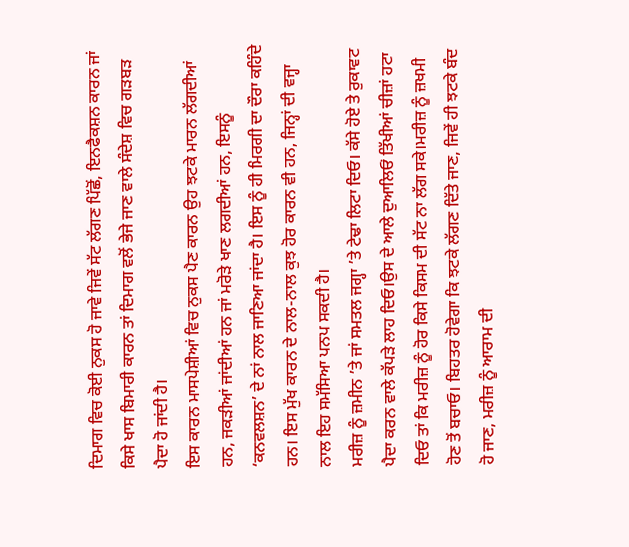ਦਿਮਾਗ ਵਿਚ ਕੋਈ ਨੁਕਸ ਹੋ ਜਾਵੇ ਜਿਵੇਂ ਸੱਟ ਲੱਗਣ ਪਿੱਛੋਂ, ਇਨਫੈਕਸ਼ਨ ਕਾਰਨ ਜਾਂ ਕਿਸੇ ਖਾਸ ਬਿਮਾਰੀ ਕਾਰਨ ਤਾਂ ਦਿਮਾਗ ਵਲੋਂ ਭੇਜੇ ਜਾਣ ਵਾਲੇ ਸੰਦੇਸ਼ ਵਿਚ ਗੜਬੜ ਪੈਦਾ ਹੋ ਜਾਂਦੀ ਹੈ।
ਇਸ ਕਾਰਨ ਮਾਸਪੇਸ਼ੀਆਂ ਵਿਚ ਨੁਕਸ ਪੈਣ ਕਾਰਨ ਉਹ ਝਟਕੇ ਮਾਰਨ ਲੱਗਦੀਆਂ ਹਨ, ਜਕੜੀਆਂ ਜਾਂਦੀਆਂ ਹਨ ਜਾਂ ਮਰੋੜੇ ਖਾਣ ਲਗਦੀਆਂ ਹਨ, ਇਸਨੂੰ ‘ਕਨਵਲਸ਼ਨ’ ਦੇ ਨਾਂ ਨਾਲ ਜਾਣਿਆ ਜਾਂਦਾ ਹੈ। ਇਸ ਨੂੰ ਹੀ ਮਿਰਗੀ ਦਾ ਦੌਰਾ ਕਹਿੰਦੇ ਹਨ। ਇਸ ਮੁੱਖ ਕਾਰਨ ਦੇ ਨਾਲ-ਨਾਲ ਕੁਝ ਹੋਰ ਕਾਰਨ ਵੀ ਹਨ, ਜਿਨ੍ਹਾਂ ਦੀ ਵਜ੍ਹਾ ਨਾਲ ਇਹ ਸਮੱਸਿਆ ਪਨਪ ਸਕਦੀ ਹੈ।
ਮਰੀਜ਼ ਨੂੰ ਜ਼ਮੀਨ ’ਤੇ ਜਾਂ ਸਮਤਲ ਜਗ੍ਹਾ ’ਤੇ ਟੇਢਾ ਲਿਟਾ ਦਿਓ। ਕੱਸੇ ਹੋਏ ਤੇ ਰੁਕਾਵਟ ਪੈਦਾ ਕਰਨ ਵਾਲੇ ਕੱਪੜੇ ਲਾਹ ਦਿਓ।ਉਸ ਦੇ ਆਲੇ ਦੁਆਲਿਓਂ ਤਿੱਖੀਆਂ ਚੀਜ਼ਾਂ ਹਟਾ ਦਿਓ ਤਾਂ ਕਿ ਮਰੀਜ਼ ਨੂੰ ਹੋਰ ਕਿਸੇ ਕਿਸਮ ਦੀ ਸੱਟ ਨਾ ਲੱਗ ਸਕੇ।ਮਰੀਜ਼ ਨੂੰ ਜ਼ਖਮੀ ਹੋਣ ਤੋਂ ਬਚਾਓ। ਬਿਹਤਰ ਹੋਵੇਗਾ ਕਿ ਝਟਕੇ ਲੱਗਣ ਦਿੱਤੇ ਜਾਣ, ਜਿਵੇਂ ਹੀ ਝਟਕੇ ਬੰਦ ਹੋ ਜਾਣ, ਮਰੀਜ਼ ਨੂੰ ਆਰਾਮ ਦੀ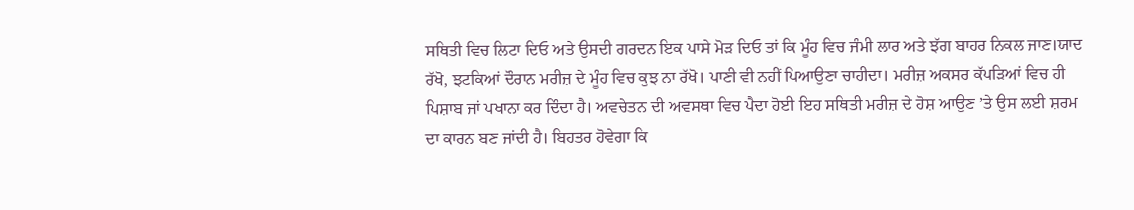ਸਥਿਤੀ ਵਿਚ ਲਿਟਾ ਦਿਓ ਅਤੇ ਉਸਦੀ ਗਰਦਨ ਇਕ ਪਾਸੇ ਮੋੜ ਦਿਓ ਤਾਂ ਕਿ ਮੂੰਹ ਵਿਚ ਜੰਮੀ ਲਾਰ ਅਤੇ ਝੱਗ ਬਾਹਰ ਨਿਕਲ ਜਾਣ।ਯਾਦ ਰੱਖੋ, ਝਟਕਿਆਂ ਦੌਰਾਨ ਮਰੀਜ਼ ਦੇ ਮੂੰਹ ਵਿਚ ਕੁਝ ਨਾ ਰੱਖੋ। ਪਾਣੀ ਵੀ ਨਹੀਂ ਪਿਆਉਣਾ ਚਾਹੀਦਾ। ਮਰੀਜ਼ ਅਕਸਰ ਕੱਪੜਿਆਂ ਵਿਚ ਹੀ ਪਿਸ਼ਾਬ ਜਾਂ ਪਖਾਨਾ ਕਰ ਦਿੰਦਾ ਹੈ। ਅਵਚੇਤਨ ਦੀ ਅਵਸਥਾ ਵਿਚ ਪੈਦਾ ਹੋਈ ਇਹ ਸਥਿਤੀ ਮਰੀਜ਼ ਦੇ ਹੋਸ਼ ਆਉਣ ’ਤੇ ਉਸ ਲਈ ਸ਼ਰਮ ਦਾ ਕਾਰਨ ਬਣ ਜਾਂਦੀ ਹੈ। ਬਿਹਤਰ ਹੋਵੇਗਾ ਕਿ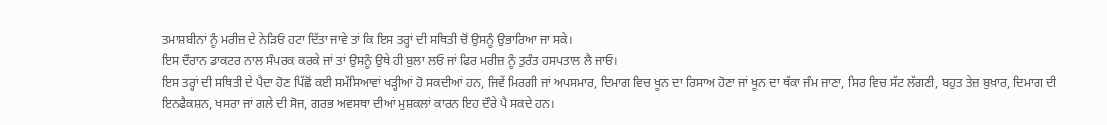ਤਮਾਸ਼ਬੀਨਾਂ ਨੂੰ ਮਰੀਜ਼ ਦੇ ਨੇੜਿਓਂ ਹਟਾ ਦਿੱਤਾ ਜਾਵੇ ਤਾਂ ਕਿ ਇਸ ਤਰ੍ਹਾਂ ਦੀ ਸਥਿਤੀ ਚੋਂ ਉਸਨੂੰ ਉਭਾਰਿਆ ਜਾ ਸਕੇ।
ਇਸ ਦੌਰਾਨ ਡਾਕਟਰ ਨਾਲ ਸੰਪਰਕ ਕਰਕੇ ਜਾਂ ਤਾਂ ਉਸਨੂੰ ਉਥੇ ਹੀ ਬੁਲਾ ਲਓ ਜਾਂ ਫਿਰ ਮਰੀਜ਼ ਨੂੰ ਤੁਰੰਤ ਹਸਪਤਾਲ ਲੈ ਜਾਓ।
ਇਸ ਤਰ੍ਹਾਂ ਦੀ ਸਥਿਤੀ ਦੇ ਪੈਦਾ ਹੋਣ ਪਿੱਛੋਂ ਕਈ ਸਮੱਸਿਆਵਾਂ ਖੜ੍ਹੀਆਂ ਹੋ ਸਕਦੀਆਂ ਹਨ, ਜਿਵੇਂ ਮਿਰਗੀ ਜਾਂ ਅਪਸਮਾਰ, ਦਿਮਾਗ ਵਿਚ ਖੂਨ ਦਾ ਰਿਸਾਅ ਹੋਣਾ ਜਾਂ ਖੂਨ ਦਾ ਥੱਕਾ ਜੰਮ ਜਾਣਾ, ਸਿਰ ਵਿਚ ਸੱਟ ਲੱਗਣੀ, ਬਹੁਤ ਤੇਜ਼ ਬੁਖ਼ਾਰ, ਦਿਮਾਗ ਦੀ ਇਨਫੈਕਸ਼ਨ, ਖਸਰਾ ਜਾਂ ਗਲੇ ਦੀ ਸੋਜ, ਗਰਭ ਅਵਸਥਾ ਦੀਆਂ ਮੁਸ਼ਕਲਾਂ ਕਾਰਨ ਇਹ ਦੌਰੇ ਪੈ ਸਕਦੇ ਹਨ।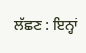ਲੱਛਣ : ਇਨ੍ਹਾਂ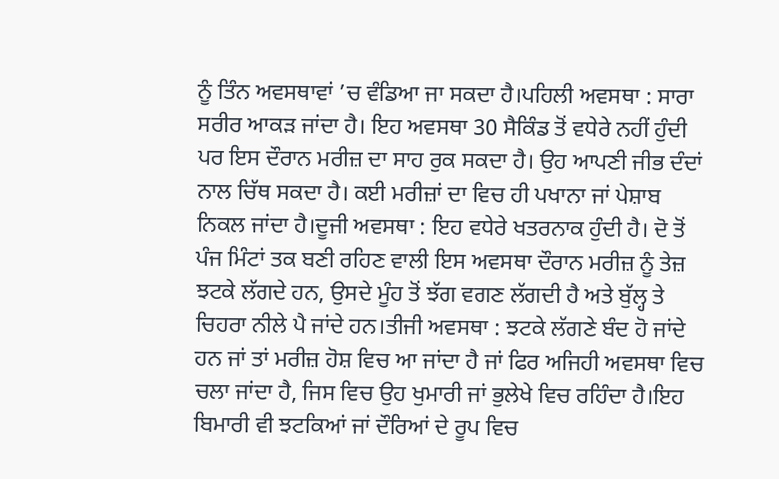ਨੂੰ ਤਿੰਨ ਅਵਸਥਾਵਾਂ ’ਚ ਵੰਡਿਆ ਜਾ ਸਕਦਾ ਹੈ।ਪਹਿਲੀ ਅਵਸਥਾ : ਸਾਰਾ ਸਰੀਰ ਆਕੜ ਜਾਂਦਾ ਹੈ। ਇਹ ਅਵਸਥਾ 30 ਸੈਕਿੰਡ ਤੋਂ ਵਧੇਰੇ ਨਹੀਂ ਹੁੰਦੀ ਪਰ ਇਸ ਦੌਰਾਨ ਮਰੀਜ਼ ਦਾ ਸਾਹ ਰੁਕ ਸਕਦਾ ਹੈ। ਉਹ ਆਪਣੀ ਜੀਭ ਦੰਦਾਂ ਨਾਲ ਚਿੱਥ ਸਕਦਾ ਹੈ। ਕਈ ਮਰੀਜ਼ਾਂ ਦਾ ਵਿਚ ਹੀ ਪਖਾਨਾ ਜਾਂ ਪੇਸ਼ਾਬ ਨਿਕਲ ਜਾਂਦਾ ਹੈ।ਦੂਜੀ ਅਵਸਥਾ : ਇਹ ਵਧੇਰੇ ਖਤਰਨਾਕ ਹੁੰਦੀ ਹੈ। ਦੋ ਤੋਂ ਪੰਜ ਮਿੰਟਾਂ ਤਕ ਬਣੀ ਰਹਿਣ ਵਾਲੀ ਇਸ ਅਵਸਥਾ ਦੌਰਾਨ ਮਰੀਜ਼ ਨੂੰ ਤੇਜ਼ ਝਟਕੇ ਲੱਗਦੇ ਹਨ, ਉਸਦੇ ਮੂੰਹ ਤੋਂ ਝੱਗ ਵਗਣ ਲੱਗਦੀ ਹੈ ਅਤੇ ਬੁੱਲ੍ਹ ਤੇ ਚਿਹਰਾ ਨੀਲੇ ਪੈ ਜਾਂਦੇ ਹਨ।ਤੀਜੀ ਅਵਸਥਾ : ਝਟਕੇ ਲੱਗਣੇ ਬੰਦ ਹੋ ਜਾਂਦੇ ਹਨ ਜਾਂ ਤਾਂ ਮਰੀਜ਼ ਹੋਸ਼ ਵਿਚ ਆ ਜਾਂਦਾ ਹੈ ਜਾਂ ਫਿਰ ਅਜਿਹੀ ਅਵਸਥਾ ਵਿਚ ਚਲਾ ਜਾਂਦਾ ਹੈ, ਜਿਸ ਵਿਚ ਉਹ ਖੁਮਾਰੀ ਜਾਂ ਭੁਲੇਖੇ ਵਿਚ ਰਹਿੰਦਾ ਹੈ।ਇਹ ਬਿਮਾਰੀ ਵੀ ਝਟਕਿਆਂ ਜਾਂ ਦੌਰਿਆਂ ਦੇ ਰੂਪ ਵਿਚ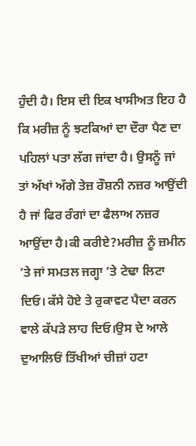ਹੁੰਦੀ ਹੈ। ਇਸ ਦੀ ਇਕ ਖਾਸੀਅਤ ਇਹ ਹੈ ਕਿ ਮਰੀਜ਼ ਨੂੰ ਝਟਕਿਆਂ ਦਾ ਦੌਰਾ ਪੈਣ ਦਾ ਪਹਿਲਾਂ ਪਤਾ ਲੱਗ ਜਾਂਦਾ ਹੈ। ਉਸਨੂੰ ਜਾਂ ਤਾਂ ਅੱਖਾਂ ਅੱਗੇ ਤੇਜ਼ ਰੌਸ਼ਨੀ ਨਜ਼ਰ ਆਉਂਦੀ ਹੈ ਜਾਂ ਫਿਰ ਰੰਗਾਂ ਦਾ ਫੈਲਾਅ ਨਜ਼ਰ ਆਉਂਦਾ ਹੈ।ਕੀ ਕਰੀਏ?ਮਰੀਜ਼ ਨੂੰ ਜ਼ਮੀਨ ’ਤੇ ਜਾਂ ਸਮਤਲ ਜਗ੍ਹਾ ’ਤੇ ਟੇਢਾ ਲਿਟਾ ਦਿਓ। ਕੱਸੇ ਹੋਏ ਤੇ ਰੁਕਾਵਟ ਪੈਦਾ ਕਰਨ ਵਾਲੇ ਕੱਪੜੇ ਲਾਹ ਦਿਓ।ਉਸ ਦੇ ਆਲੇ ਦੁਆਲਿਓਂ ਤਿੱਖੀਆਂ ਚੀਜ਼ਾਂ ਹਟਾ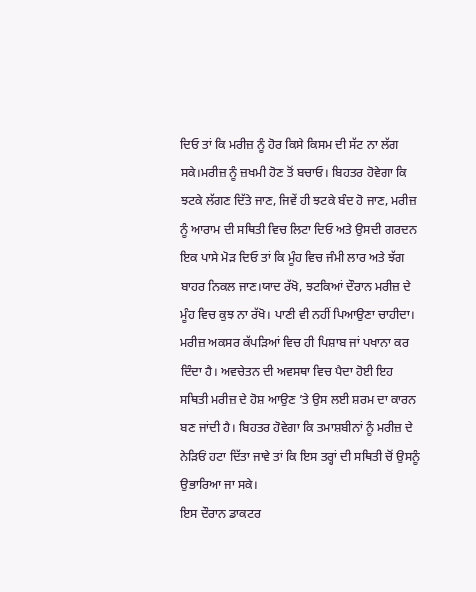ਦਿਓ ਤਾਂ ਕਿ ਮਰੀਜ਼ ਨੂੰ ਹੋਰ ਕਿਸੇ ਕਿਸਮ ਦੀ ਸੱਟ ਨਾ ਲੱਗ ਸਕੇ।ਮਰੀਜ਼ ਨੂੰ ਜ਼ਖਮੀ ਹੋਣ ਤੋਂ ਬਚਾਓ। ਬਿਹਤਰ ਹੋਵੇਗਾ ਕਿ ਝਟਕੇ ਲੱਗਣ ਦਿੱਤੇ ਜਾਣ, ਜਿਵੇਂ ਹੀ ਝਟਕੇ ਬੰਦ ਹੋ ਜਾਣ, ਮਰੀਜ਼ ਨੂੰ ਆਰਾਮ ਦੀ ਸਥਿਤੀ ਵਿਚ ਲਿਟਾ ਦਿਓ ਅਤੇ ਉਸਦੀ ਗਰਦਨ ਇਕ ਪਾਸੇ ਮੋੜ ਦਿਓ ਤਾਂ ਕਿ ਮੂੰਹ ਵਿਚ ਜੰਮੀ ਲਾਰ ਅਤੇ ਝੱਗ ਬਾਹਰ ਨਿਕਲ ਜਾਣ।ਯਾਦ ਰੱਖੋ, ਝਟਕਿਆਂ ਦੌਰਾਨ ਮਰੀਜ਼ ਦੇ ਮੂੰਹ ਵਿਚ ਕੁਝ ਨਾ ਰੱਖੋ। ਪਾਣੀ ਵੀ ਨਹੀਂ ਪਿਆਉਣਾ ਚਾਹੀਦਾ। ਮਰੀਜ਼ ਅਕਸਰ ਕੱਪੜਿਆਂ ਵਿਚ ਹੀ ਪਿਸ਼ਾਬ ਜਾਂ ਪਖਾਨਾ ਕਰ ਦਿੰਦਾ ਹੈ। ਅਵਚੇਤਨ ਦੀ ਅਵਸਥਾ ਵਿਚ ਪੈਦਾ ਹੋਈ ਇਹ ਸਥਿਤੀ ਮਰੀਜ਼ ਦੇ ਹੋਸ਼ ਆਉਣ ’ਤੇ ਉਸ ਲਈ ਸ਼ਰਮ ਦਾ ਕਾਰਨ ਬਣ ਜਾਂਦੀ ਹੈ। ਬਿਹਤਰ ਹੋਵੇਗਾ ਕਿ ਤਮਾਸ਼ਬੀਨਾਂ ਨੂੰ ਮਰੀਜ਼ ਦੇ ਨੇੜਿਓਂ ਹਟਾ ਦਿੱਤਾ ਜਾਵੇ ਤਾਂ ਕਿ ਇਸ ਤਰ੍ਹਾਂ ਦੀ ਸਥਿਤੀ ਚੋਂ ਉਸਨੂੰ ਉਭਾਰਿਆ ਜਾ ਸਕੇ।
ਇਸ ਦੌਰਾਨ ਡਾਕਟਰ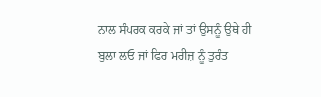ਨਾਲ ਸੰਪਰਕ ਕਰਕੇ ਜਾਂ ਤਾਂ ਉਸਨੂੰ ਉਥੇ ਹੀ ਬੁਲਾ ਲਓ ਜਾਂ ਫਿਰ ਮਰੀਜ਼ ਨੂੰ ਤੁਰੰਤ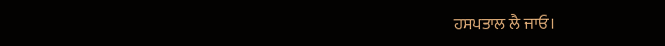ਹਸਪਤਾਲ ਲੈ ਜਾਓ।